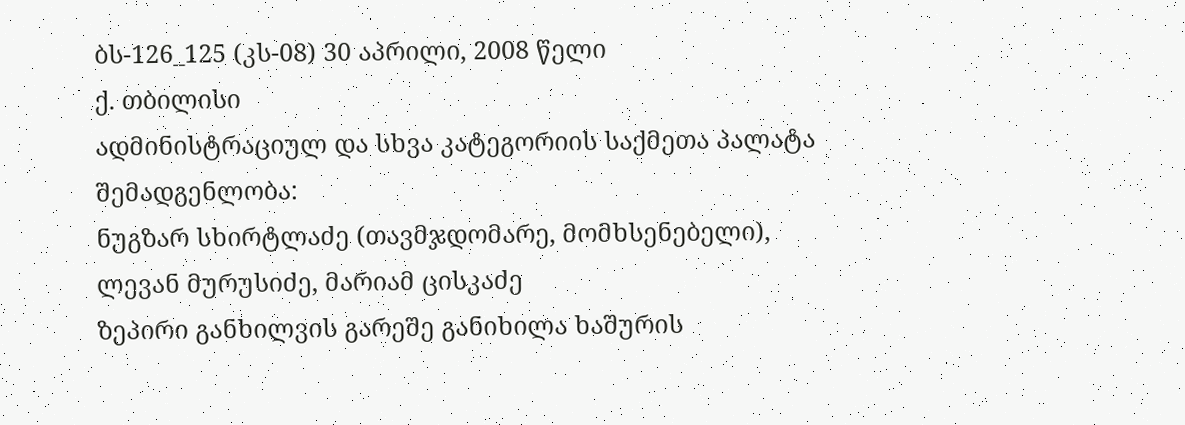ბს-126_125 (კს-08) 30 აპრილი, 2008 წელი
ქ. თბილისი
ადმინისტრაციულ და სხვა კატეგორიის საქმეთა პალატა
შემადგენლობა:
ნუგზარ სხირტლაძე (თავმჯდომარე, მომხსენებელი),
ლევან მურუსიძე, მარიამ ცისკაძე
ზეპირი განხილვის გარეშე განიხილა ხაშურის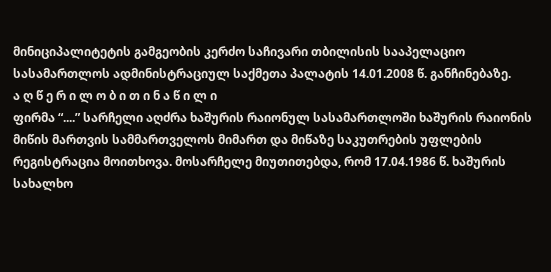მინიციპალიტეტის გამგეობის კერძო საჩივარი თბილისის სააპელაციო სასამართლოს ადმინისტრაციულ საქმეთა პალატის 14.01.2008 წ. განჩინებაზე.
ა ღ წ ე რ ი ლ ო ბ ი თ ი ნ ა წ ი ლ ი
ფირმა “....” სარჩელი აღძრა ხაშურის რაიონულ სასამართლოში ხაშურის რაიონის მიწის მართვის სამმართველოს მიმართ და მიწაზე საკუთრების უფლების რეგისტრაცია მოითხოვა. მოსარჩელე მიუთითებდა, რომ 17.04.1986 წ. ხაშურის სახალხო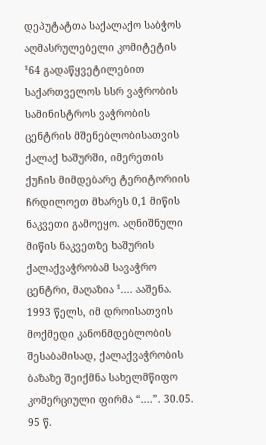დეპუტატთა საქალაქო საბჭოს აღმასრულებელი კომიტეტის ¹64 გადაწყვეტილებით საქართველოს სსრ ვაჭრობის სამინისტროს ვაჭრობის ცენტრის მშენებლობისათვის ქალაქ ხაშურში, იმერეთის ქუჩის მიმდებარე ტერიტორიის ჩრდილოეთ მხარეს 0,1 მიწის ნაკვეთი გამოეყო. აღნიშნული მიწის ნაკვეთზე ხაშურის ქალაქვაჭრობამ სავაჭრო ცენტრი, მაღაზია ¹.... ააშენა.
1993 წელს, იმ დროისათვის მოქმედი კანონმდებლობის შესაბამისად, ქალაქვაჭრობის ბაზაზე შეიქმნა სახელმწიფო კომერციული ფირმა “....”. 30.05. 95 წ.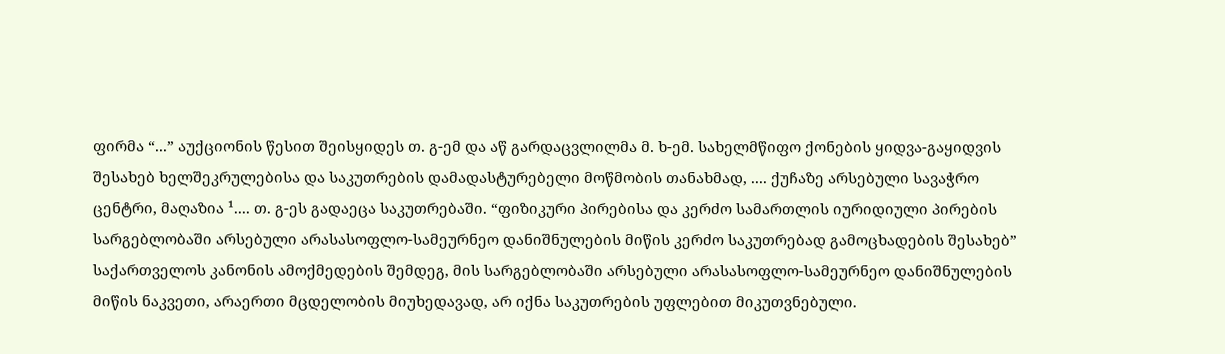ფირმა “...” აუქციონის წესით შეისყიდეს თ. გ-ემ და აწ გარდაცვლილმა მ. ხ-ემ. სახელმწიფო ქონების ყიდვა-გაყიდვის შესახებ ხელშეკრულებისა და საკუთრების დამადასტურებელი მოწმობის თანახმად, .... ქუჩაზე არსებული სავაჭრო ცენტრი, მაღაზია ¹.... თ. გ-ეს გადაეცა საკუთრებაში. “ფიზიკური პირებისა და კერძო სამართლის იურიდიული პირების სარგებლობაში არსებული არასასოფლო-სამეურნეო დანიშნულების მიწის კერძო საკუთრებად გამოცხადების შესახებ” საქართველოს კანონის ამოქმედების შემდეგ, მის სარგებლობაში არსებული არასასოფლო-სამეურნეო დანიშნულების მიწის ნაკვეთი, არაერთი მცდელობის მიუხედავად, არ იქნა საკუთრების უფლებით მიკუთვნებული.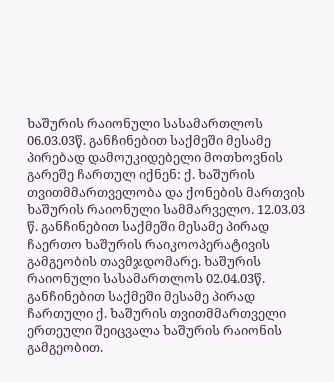ხაშურის რაიონული სასამართლოს 06.03.03წ. განჩინებით საქმეში მესამე პირებად დამოუკიდებელი მოთხოვნის გარეშე ჩართულ იქნენ: ქ. ხაშურის თვითმმართველობა და ქონების მართვის ხაშურის რაიონული სამმარველო. 12.03.03 წ. განჩინებით საქმეში მესამე პირად ჩაერთო ხაშურის რაიკოოპერატივის გამგეობის თავმჯდომარე. ხაშურის რაიონული სასამართლოს 02.04.03წ. განჩინებით საქმეში მესამე პირად ჩართული ქ. ხაშურის თვითმმართველი ერთეული შეიცვალა ხაშურის რაიონის გამგეობით.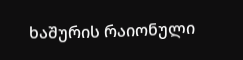ხაშურის რაიონული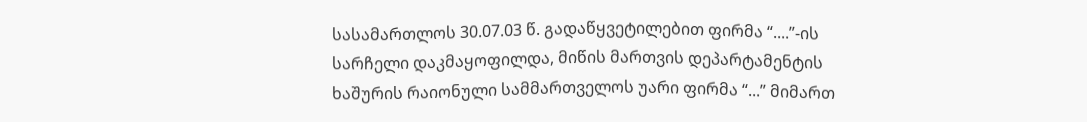სასამართლოს 30.07.03 წ. გადაწყვეტილებით ფირმა “....”-ის სარჩელი დაკმაყოფილდა, მიწის მართვის დეპარტამენტის ხაშურის რაიონული სამმართველოს უარი ფირმა “...” მიმართ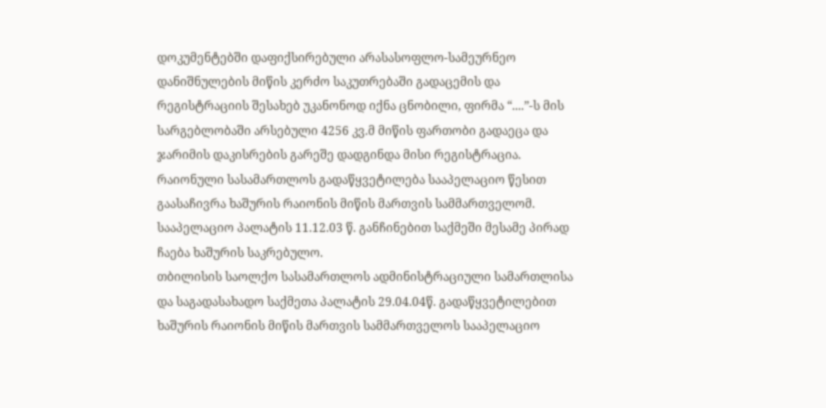დოკუმენტებში დაფიქსირებული არასასოფლო-სამეურნეო დანიშნულების მიწის კერძო საკუთრებაში გადაცემის და რეგისტრაციის შესახებ უკანონოდ იქნა ცნობილი, ფირმა “....”-ს მის სარგებლობაში არსებული 4256 კვ.მ მიწის ფართობი გადაეცა და ჯარიმის დაკისრების გარეშე დადგინდა მისი რეგისტრაცია.
რაიონული სასამართლოს გადაწყვეტილება სააპელაციო წესით გაასაჩივრა ხაშურის რაიონის მიწის მართვის სამმართველომ. სააპელაციო პალატის 11.12.03 წ. განჩინებით საქმეში მესამე პირად ჩაება ხაშურის საკრებულო.
თბილისის საოლქო სასამართლოს ადმინისტრაციული სამართლისა და საგადასახადო საქმეთა პალატის 29.04.04წ. გადაწყვეტილებით ხაშურის რაიონის მიწის მართვის სამმართველოს სააპელაციო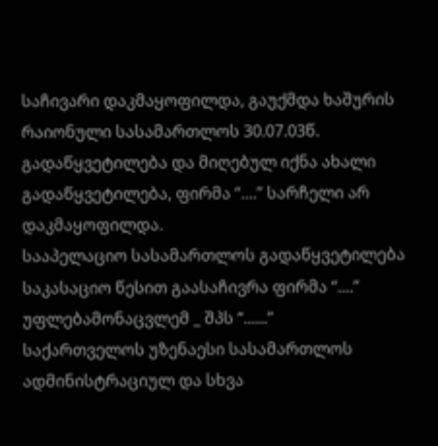საჩივარი დაკმაყოფილდა, გაუქმდა ხაშურის რაიონული სასამართლოს 30.07.03წ. გადაწყვეტილება და მიღებულ იქნა ახალი გადაწყვეტილება, ფირმა “....” სარჩელი არ დაკმაყოფილდა.
სააპელაციო სასამართლოს გადაწყვეტილება საკასაციო წესით გაასაჩივრა ფირმა “....” უფლებამონაცვლემ _ შპს “......”
საქართველოს უზენაესი სასამართლოს ადმინისტრაციულ და სხვა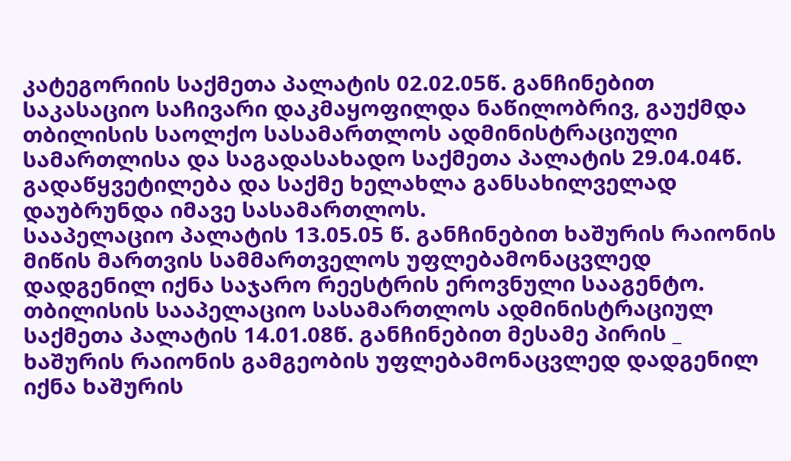კატეგორიის საქმეთა პალატის 02.02.05წ. განჩინებით საკასაციო საჩივარი დაკმაყოფილდა ნაწილობრივ, გაუქმდა თბილისის საოლქო სასამართლოს ადმინისტრაციული სამართლისა და საგადასახადო საქმეთა პალატის 29.04.04წ. გადაწყვეტილება და საქმე ხელახლა განსახილველად დაუბრუნდა იმავე სასამართლოს.
სააპელაციო პალატის 13.05.05 წ. განჩინებით ხაშურის რაიონის მიწის მართვის სამმართველოს უფლებამონაცვლედ დადგენილ იქნა საჯარო რეესტრის ეროვნული სააგენტო.
თბილისის სააპელაციო სასამართლოს ადმინისტრაციულ საქმეთა პალატის 14.01.08წ. განჩინებით მესამე პირის _ ხაშურის რაიონის გამგეობის უფლებამონაცვლედ დადგენილ იქნა ხაშურის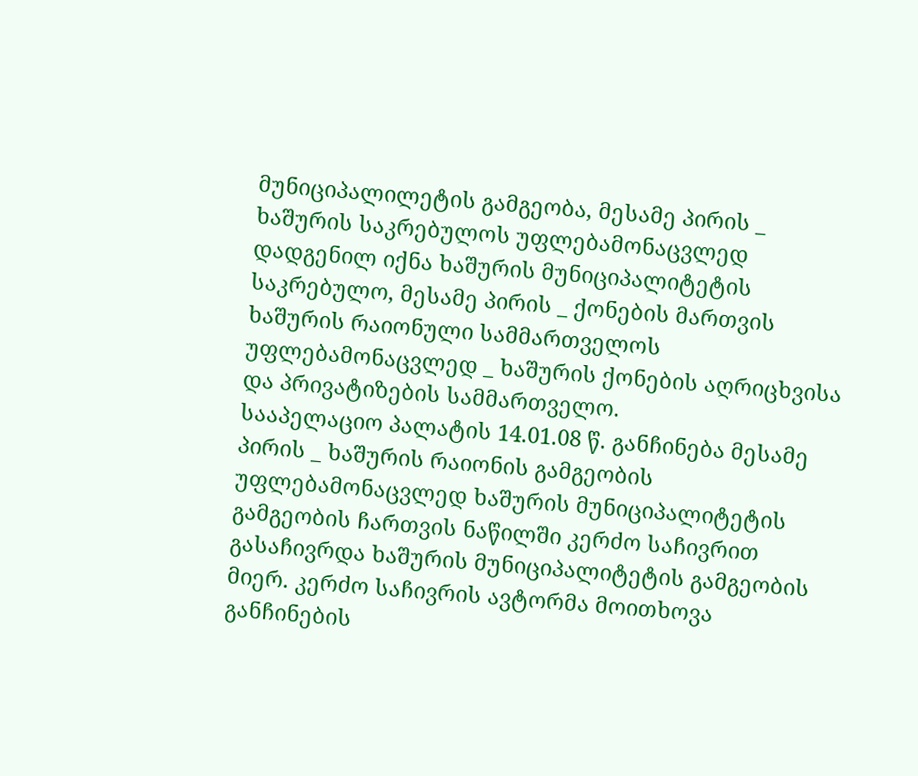მუნიციპალილეტის გამგეობა, მესამე პირის _ ხაშურის საკრებულოს უფლებამონაცვლედ დადგენილ იქნა ხაშურის მუნიციპალიტეტის საკრებულო, მესამე პირის _ ქონების მართვის ხაშურის რაიონული სამმართველოს უფლებამონაცვლედ _ ხაშურის ქონების აღრიცხვისა და პრივატიზების სამმართველო.
სააპელაციო პალატის 14.01.08 წ. განჩინება მესამე პირის _ ხაშურის რაიონის გამგეობის უფლებამონაცვლედ ხაშურის მუნიციპალიტეტის გამგეობის ჩართვის ნაწილში კერძო საჩივრით გასაჩივრდა ხაშურის მუნიციპალიტეტის გამგეობის მიერ. კერძო საჩივრის ავტორმა მოითხოვა განჩინების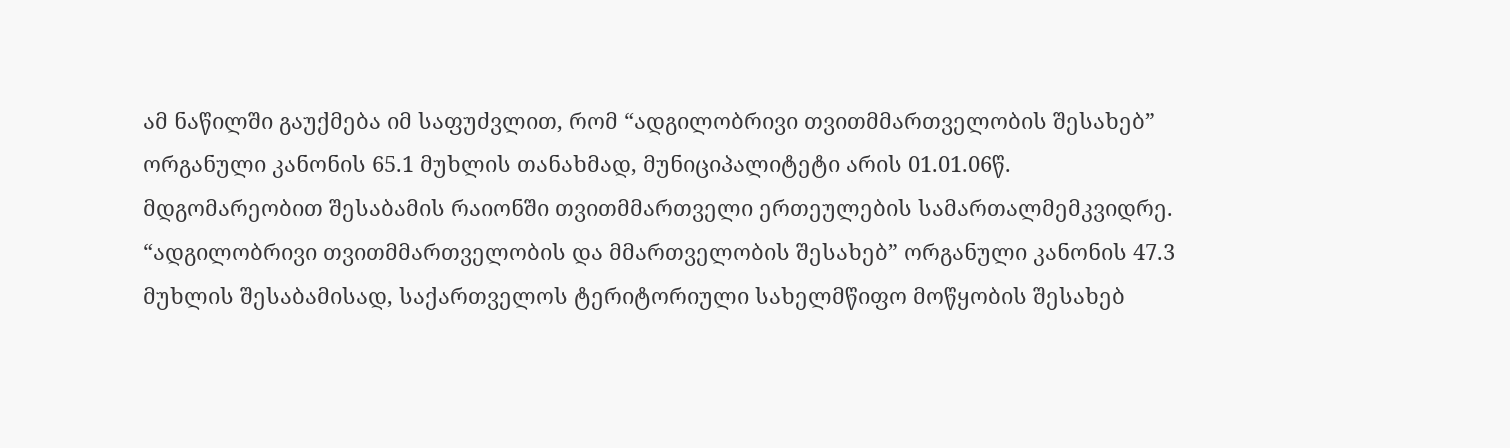ამ ნაწილში გაუქმება იმ საფუძვლით, რომ “ადგილობრივი თვითმმართველობის შესახებ” ორგანული კანონის 65.1 მუხლის თანახმად, მუნიციპალიტეტი არის 01.01.06წ. მდგომარეობით შესაბამის რაიონში თვითმმართველი ერთეულების სამართალმემკვიდრე. “ადგილობრივი თვითმმართველობის და მმართველობის შესახებ” ორგანული კანონის 47.3 მუხლის შესაბამისად, საქართველოს ტერიტორიული სახელმწიფო მოწყობის შესახებ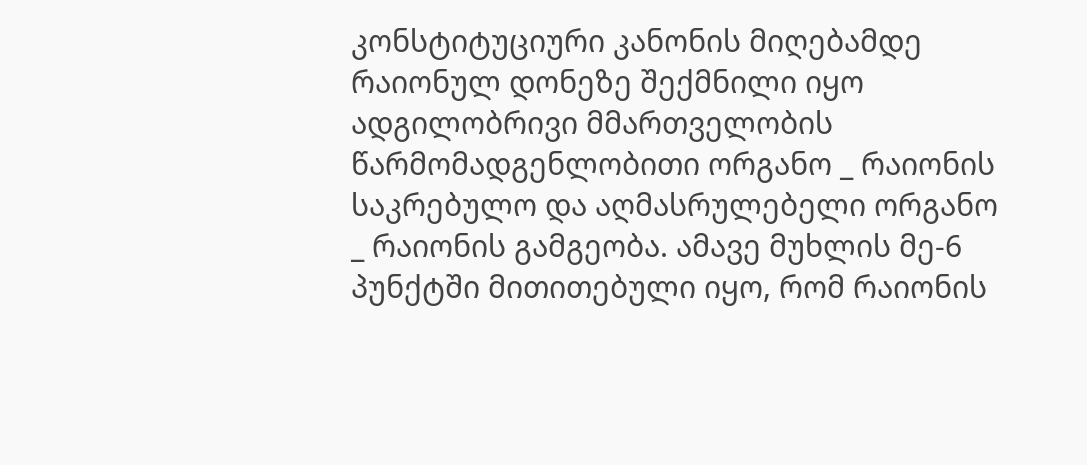კონსტიტუციური კანონის მიღებამდე რაიონულ დონეზე შექმნილი იყო ადგილობრივი მმართველობის წარმომადგენლობითი ორგანო _ რაიონის საკრებულო და აღმასრულებელი ორგანო _ რაიონის გამგეობა. ამავე მუხლის მე-6 პუნქტში მითითებული იყო, რომ რაიონის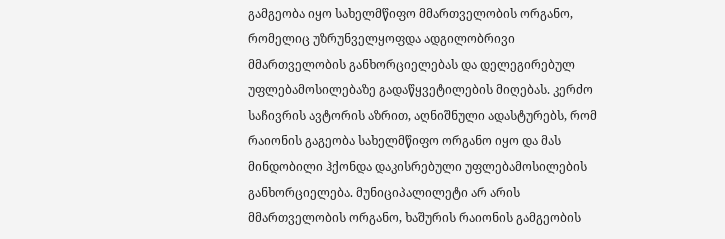გამგეობა იყო სახელმწიფო მმართველობის ორგანო, რომელიც უზრუნველყოფდა ადგილობრივი მმართველობის განხორციელებას და დელეგირებულ უფლებამოსილებაზე გადაწყვეტილების მიღებას. კერძო საჩივრის ავტორის აზრით, აღნიშნული ადასტურებს, რომ რაიონის გაგეობა სახელმწიფო ორგანო იყო და მას მინდობილი ჰქონდა დაკისრებული უფლებამოსილების განხორციელება. მუნიციპალილეტი არ არის მმართველობის ორგანო, ხაშურის რაიონის გამგეობის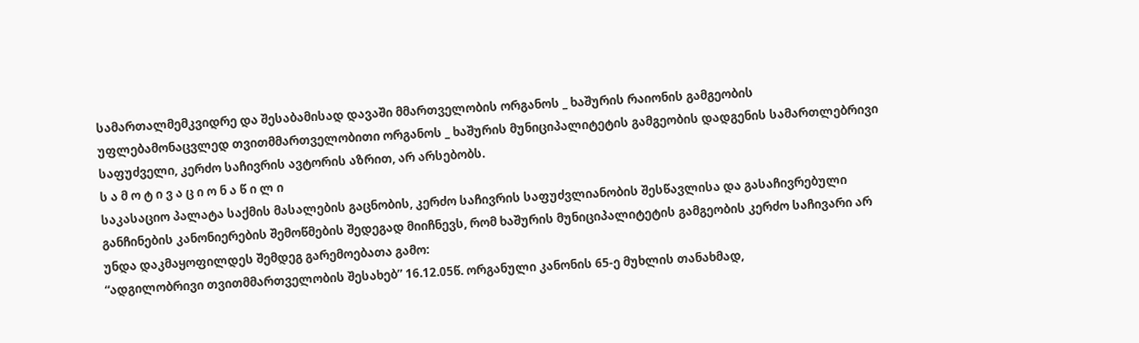სამართალმემკვიდრე და შესაბამისად დავაში მმართველობის ორგანოს _ ხაშურის რაიონის გამგეობის უფლებამონაცვლედ თვითმმართველობითი ორგანოს _ ხაშურის მუნიციპალიტეტის გამგეობის დადგენის სამართლებრივი საფუძველი, კერძო საჩივრის ავტორის აზრით, არ არსებობს.
ს ა მ ო ტ ი ვ ა ც ი ო ნ ა წ ი ლ ი
საკასაციო პალატა საქმის მასალების გაცნობის, კერძო საჩივრის საფუძვლიანობის შესწავლისა და გასაჩივრებული განჩინების კანონიერების შემოწმების შედეგად მიიჩნევს, რომ ხაშურის მუნიციპალიტეტის გამგეობის კერძო საჩივარი არ უნდა დაკმაყოფილდეს შემდეგ გარემოებათა გამო:
“ადგილობრივი თვითმმართველობის შესახებ” 16.12.05წ. ორგანული კანონის 65-ე მუხლის თანახმად,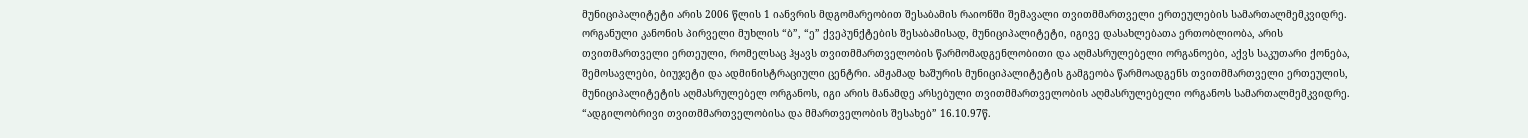მუნიციპალიტეტი არის 2006 წლის 1 იანვრის მდგომარეობით შესაბამის რაიონში შემავალი თვითმმართველი ერთეულების სამართალმემკვიდრე. ორგანული კანონის პირველი მუხლის “ბ”, “ე” ქვეპუნქტების შესაბამისად, მუნიციპალიტეტი, იგივე დასახლებათა ერთობლიობა, არის თვითმართველი ერთეული, რომელსაც ჰყავს თვითმმართველობის წარმომადგენლობითი და აღმასრულებელი ორგანოები, აქვს საკუთარი ქონება, შემოსავლები, ბიუჯეტი და ადმინისტრაციული ცენტრი. ამჟამად ხაშურის მუნიციპალიტეტის გამგეობა წარმოადგენს თვითმმართველი ერთეულის, მუნიციპალიტეტის აღმასრულებელ ორგანოს, იგი არის მანამდე არსებული თვითმმართველობის აღმასრულებელი ორგანოს სამართალმემკვიდრე. “ადგილობრივი თვითმმართველობისა და მმართველობის შესახებ” 16.10.97წ.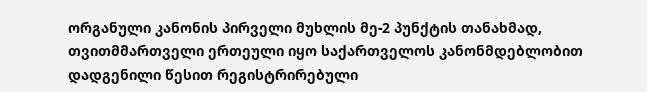ორგანული კანონის პირველი მუხლის მე-2 პუნქტის თანახმად, თვითმმართველი ერთეული იყო საქართველოს კანონმდებლობით დადგენილი წესით რეგისტრირებული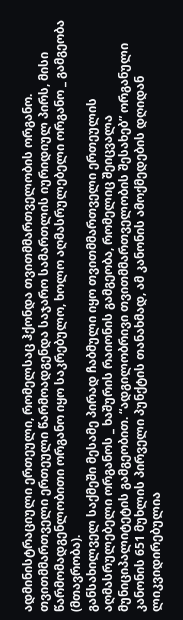ადმინისტრაციული ერთეული, რომელსაც ჰქონდა თვითმმართველობის ორგანო. თვითმმართველი ერთეული წარმოადგენდა საჯარო სამართლის იურიდიულ პირს, მისი წარმომადგენლობითი ორგანო იყო საკრებულო, ხოლო აღმასრულებელი ორგანო _ გამგეობა (მთავრობა).
განსახილველ საქმეში მესამე პირად ჩაბმული იყო თვითმმართველი ერთეულის აღმასრულებელი ორგანოს _ ხაშურის რაიონის გამგეობა, რომელიც შეიცვალა მუნიციპალიტეტის გამგეობით. “ადგილობრივი თვითმმართველობის შესახებ” ორგანული კანონის 651 მუხლის პირველი პუნქტის თანახმად, ამ კანონის ამოქმედების დღიდან ლიკვიდირებულია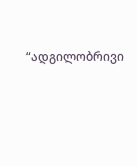“ადგილობრივი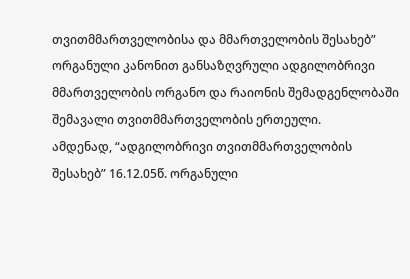თვითმმართველობისა და მმართველობის შესახებ” ორგანული კანონით განსაზღვრული ადგილობრივი მმართველობის ორგანო და რაიონის შემადგენლობაში შემავალი თვითმმართველობის ერთეული.
ამდენად, “ადგილობრივი თვითმმართველობის შესახებ” 16.12.05წ. ორგანული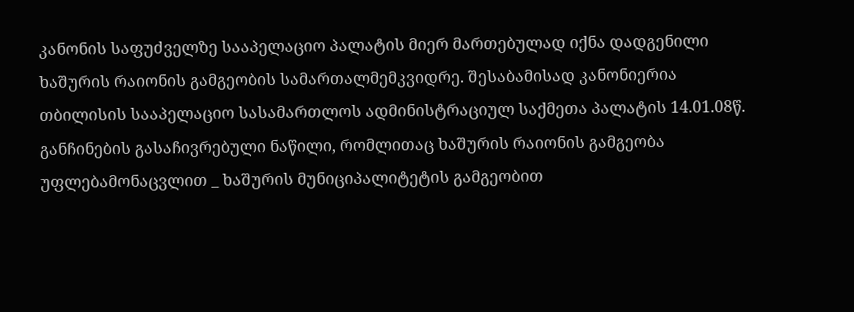კანონის საფუძველზე სააპელაციო პალატის მიერ მართებულად იქნა დადგენილი ხაშურის რაიონის გამგეობის სამართალმემკვიდრე. შესაბამისად კანონიერია თბილისის სააპელაციო სასამართლოს ადმინისტრაციულ საქმეთა პალატის 14.01.08წ. განჩინების გასაჩივრებული ნაწილი, რომლითაც ხაშურის რაიონის გამგეობა უფლებამონაცვლით _ ხაშურის მუნიციპალიტეტის გამგეობით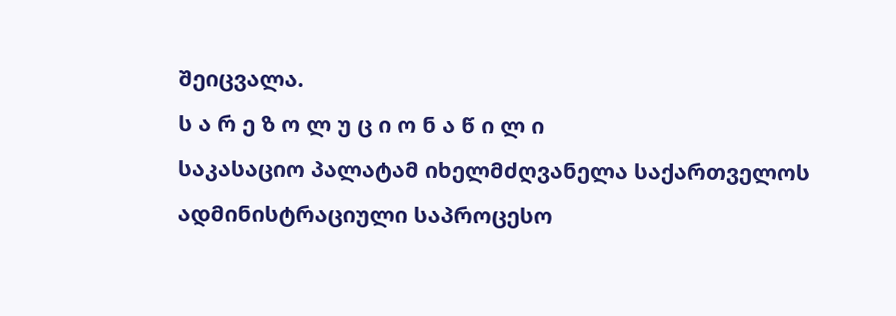შეიცვალა.
ს ა რ ე ზ ო ლ უ ც ი ო ნ ა წ ი ლ ი
საკასაციო პალატამ იხელმძღვანელა საქართველოს ადმინისტრაციული საპროცესო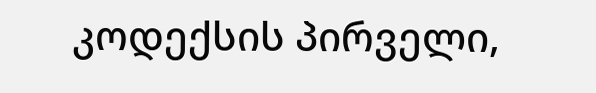კოდექსის პირველი,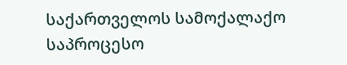საქართველოს სამოქალაქო საპროცესო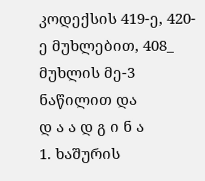კოდექსის 419-ე, 420-ე მუხლებით, 408_ მუხლის მე-3 ნაწილით და
დ ა ა დ გ ი ნ ა
1. ხაშურის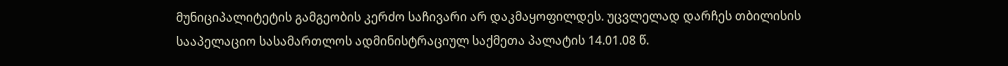მუნიციპალიტეტის გამგეობის კერძო საჩივარი არ დაკმაყოფილდეს. უცვლელად დარჩეს თბილისის სააპელაციო სასამართლოს ადმინისტრაციულ საქმეთა პალატის 14.01.08 წ.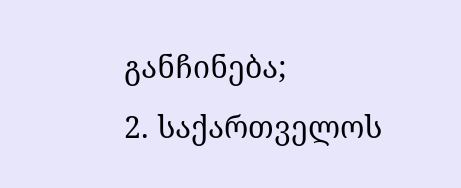განჩინება;
2. საქართველოს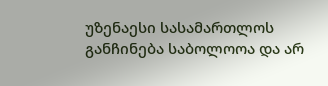უზენაესი სასამართლოს განჩინება საბოლოოა და არ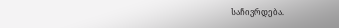საჩივრდება.